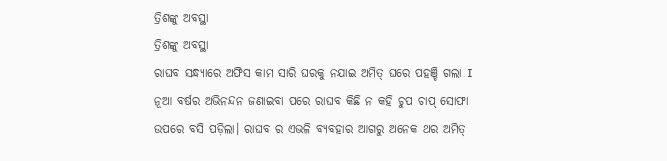ତ୍ରିଶଙ୍କୁ ଅବସ୍ଥା
ତ୍ରିଶଙ୍କୁ ଅବସ୍ଥା
ରାଘବ ସନ୍ଧ୍ୟାରେ ଅଫିସ କାମ ସାରି ଘରକୁ ନଯାଇ ଅମିତ୍ ଘରେ ପହଞ୍ଚି ଗଲା I ନୂଆ ବର୍ଷର ଅଭିନନ୍ଦନ ଜଣାଇବା ପରେ ରାଘବ କିଛି ନ କହି ଚୁପ ଚାପ୍ ସୋଫା ଉପରେ ବସି ପଡ଼ିଲା। ରାଘବ ର ଏଭଳି ବ୍ୟବହାର ଆଗରୁ ଅନେକ ଥର ଅମିତ୍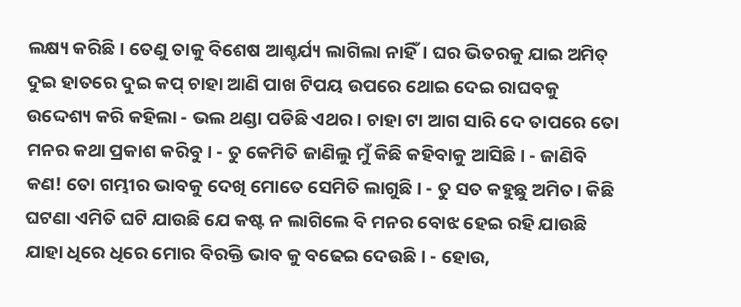ଲକ୍ଷ୍ୟ କରିଛି। ତେଣୁ ତାକୁ ବିଶେଷ ଆଶ୍ଚର୍ଯ୍ୟ ଲାଗିଲା ନାହିଁ। ଘର ଭିତରକୁ ଯାଇ ଅମିତ୍ ଦୁଇ ହାତରେ ଦୁଇ କପ୍ ଚାହା ଆଣି ପାଖ ଟିପୟ ଉପରେ ଥୋଇ ଦେଇ ରାଘବକୁ ଉଦ୍ଦେଶ୍ୟ କରି କହିଲା - ଭଲ ଥଣ୍ଡା ପଡିଛି ଏଥର। ଚାହା ଟା ଆଗ ସାରି ଦେ ତାପରେ ତୋ ମନର କଥା ପ୍ରକାଶ କରିବୁ। - ତୁ କେମିତି ଜାଣିଲୁ ମୁଁ କିଛି କହିବାକୁ ଆସିଛି। - ଜାଣିବି କଣ! ତୋ ଗମ୍ଭୀର ଭାବକୁ ଦେଖି ମୋତେ ସେମିତି ଲାଗୁଛି। - ତୁ ସତ କହୁଛୁ ଅମିତ। କିଛି ଘଟଣା ଏମିତି ଘଟି ଯାଉଛି ଯେ କଷ୍ଟ ନ ଲାଗିଲେ ବି ମନର ବୋଝ ହେଇ ରହି ଯାଉଛି ଯାହା ଧିରେ ଧିରେ ମୋର ବିରକ୍ତି ଭାବ କୁ ବଢେଇ ଦେଉଛି। - ହୋଉ,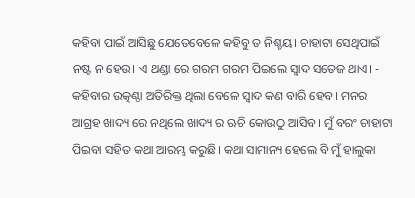କହିବା ପାଇଁ ଆସିଛୁ ଯେତେବେଳେ କହିବୁ ତ ନିଶ୍ଚୟ। ଚାହାଟା ସେଥିପାଇଁ ନଷ୍ଟ ନ ହେଉ। ଏ ଥଣ୍ଡା ରେ ଗରମ ଗରମ ପିଇଲେ ସ୍ଵାଦ ସତେଜ ଥାଏ। - କହିବାର ଉତ୍କଣ୍ଠା ଅତିରିକ୍ତ ଥିଲା ବେଳେ ସ୍ଵାଦ କଣ ବାରି ହେବ। ମନର ଆଗ୍ରହ ଖାଦ୍ୟ ରେ ନଥିଲେ ଖାଦ୍ୟ ର ଋଚି କୋଉଠୁ ଆସିବ। ମୁଁ ବରଂ ଚାହାଟା ପିଇବା ସହିତ କଥା ଆରମ୍ଭ କରୁଛି। କଥା ସାମାନ୍ୟ ହେଲେ ବି ମୁଁ ହାଲୁକା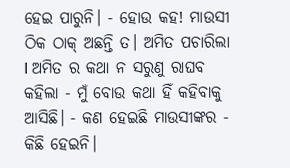ହେଇ ପାରୁନି। - ହୋଉ କହ! ମାଉସୀ ଠିକ ଠାକ୍ ଅଛନ୍ତି ତ। ଅମିତ ପଚାରିଲା I ଅମିତ ର କଥା ନ ସରୁଣୁ ରାଘବ କହିଲା - ମୁଁ ବୋଉ କଥା ହିଁ କହିବାକୁ ଆସିଛି। - କଣ ହେଇଛି ମାଉସୀଙ୍କର - କିଛି ହେଇନି।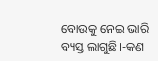ବୋଉକୁ ନେଇ ଭାରି ବ୍ୟସ୍ତ ଲାଗୁଛି।-କଣ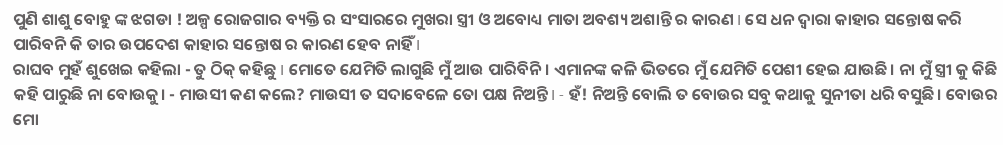ପୁଣି ଶାଶୁ ବୋହୁ ଙ୍କ ଝଗଡା ! ଅଳ୍ପ ରୋଜଗାର ବ୍ୟକ୍ତି ର ସଂସାରରେ ମୁଖରା ସ୍ତ୍ରୀ ଓ ଅବୋଧ୍ୟ ମାତା ଅବଶ୍ୟ ଅଶାନ୍ତି ର କାରଣ I ସେ ଧନ ଦ୍ଵାରା କାହାର ସନ୍ତୋଷ କରି ପାରିବନି କି ତାର ଉପଦେଶ କାହାର ସନ୍ତୋଷ ର କାରଣ ହେବ ନାହିଁ I
ରାଘବ ମୁହଁ ଶୁଖେଇ କହିଲା - ତୁ ଠିକ୍ କହିଛୁ I ମୋତେ ଯେମିତି ଲାଗୁଛି ମୁଁ ଆଉ ପାରିବିନି। ଏମାନଙ୍କ କଳି ଭିତରେ ମୁଁ ଯେମିତି ପେଶୀ ହେଇ ଯାଉଛି। ନା ମୁଁ ସ୍ତ୍ରୀ କୁ କିଛି କହି ପାରୁଛି ନା ବୋଉକୁ। - ମାଉସୀ କଣ କଲେ? ମାଉସୀ ତ ସଦାବେଳେ ତୋ ପକ୍ଷ ନିଅନ୍ତି I - ହଁ! ନିଅନ୍ତି ବୋଲି ତ ବୋଉର ସବୁ କଥାକୁ ସୁନୀତା ଧରି ବସୁଛି। ବୋଉର ମୋ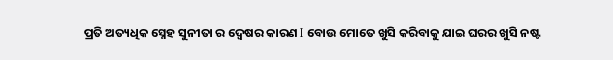ପ୍ରତି ଅତ୍ୟଧିକ ସ୍ନେହ ସୁନୀତା ର ଦ୍ଵେଷର କାରଣ I ବୋଉ ମୋତେ ଖୁସି କରିବାକୁ ଯାଇ ଘରର ଖୁସି ନଷ୍ଟ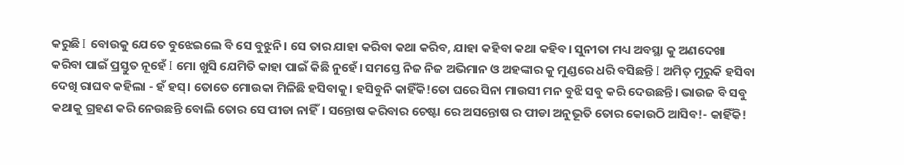କରୁଛି I ବୋଉକୁ ଯେତେ ବୁଝେଇଲେ ବି ସେ ବୁଝୁନି। ସେ ତାର ଯାହା କରିବା କଥା କରିବ, ଯାହା କହିବା କଥା କହିବ। ସୁନୀତା ମଧ୍ୟ ଅବସ୍ଥା କୁ ଅଣଦେଖା କରିବା ପାଇଁ ପ୍ରସ୍ତୁତ ନୂହେଁ I ମୋ ଖୁସି ଯେମିତି କାହା ପାଇଁ କିଛି ନୁହେଁ। ସମସ୍ତେ ନିଜ ନିଜ ଅଭିମାନ ଓ ଅହଙ୍କାର କୁ ମୁଣ୍ଡରେ ଧରି ବସିଛନ୍ତି I ଅମିତ୍ ମୁରୁକି ହସିବା ଦେଖି ରାଘବ କହିଲା - ହଁ ହସ୍। ତୋତେ ମୋଉକା ମିଳିଛି ହସିବାକୁ। ହସିବୁନି କାହିଁକି!ତୋ ଘରେ ସିନା ମାଉସୀ ମନ ବୁଝି ସବୁ କରି ଦେଉଛନ୍ତି। ଭାଉଜ ବି ସବୁ କଥାକୁ ଗ୍ରହଣ କରି ନେଉଛନ୍ତି ବୋଲି ତୋର ସେ ପୀଡା ନାହିଁ। ସନ୍ତୋଷ କରିବାର ଚେଷ୍ଟା ରେ ଅସନ୍ତୋଷ ର ପୀଡା ଅନୁଭୂତି ତୋର କୋଉଠି ଆସିବ!- କାହିଁକି!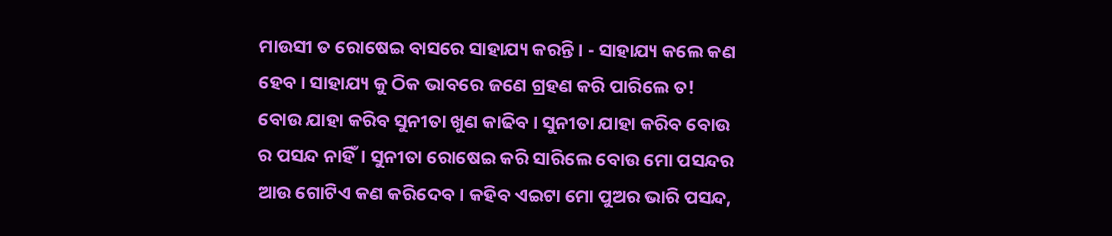ମାଉସୀ ତ ରୋଷେଇ ବାସରେ ସାହାଯ୍ୟ କରନ୍ତି। - ସାହାଯ୍ୟ କଲେ କଣ ହେବ। ସାହାଯ୍ୟ କୁ ଠିକ ଭାବରେ ଜଣେ ଗ୍ରହଣ କରି ପାରିଲେ ତ! ବୋଉ ଯାହା କରିବ ସୁନୀତା ଖୁଣ କାଢିବ। ସୁନୀତା ଯାହା କରିବ ବୋଉ ର ପସନ୍ଦ ନାହିଁ। ସୁନୀତା ରୋଷେଇ କରି ସାରିଲେ ବୋଉ ମୋ ପସନ୍ଦର ଆଉ ଗୋଟିଏ କଣ କରିଦେବ। କହିବ ଏଇଟା ମୋ ପୁଅର ଭାରି ପସନ୍ଦ,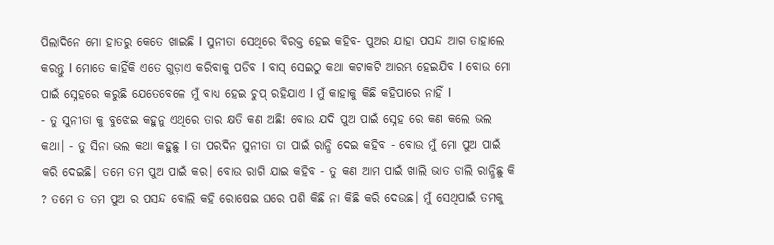ପିଲାଦିନେ ମୋ ହାତରୁ କେତେ ଖାଇଛି I ସୁନୀତା ସେଥିରେ ବିରକ୍ତ ହେଇ କହିବ- ପୁଅର ଯାହା ପସନ୍ଦ ଆଗ ତାହାଲେ କରନ୍ତୁ I ମୋତେ କାହିଁକି ଏତେ ଗୁଡ଼ାଏ କରିବାକୁ ପଡିବ I ବାସ୍ ସେଇଠୁ କଥା କଟାକଟି ଆରମ୍ଭ ହେଇଯିବ I ବୋଉ ମୋ ପାଇଁ ସ୍ନେହରେ କରୁଛି ଯେତେବେଳେ ମୁଁ ବାଧ୍ଯ ହେଇ ଚୁପ୍ ରହିଯାଏ I ମୁଁ କାହାକୁ କିଛି କହିପାରେ ନାହିଁ I
- ତୁ ସୁନୀତା କୁ ବୁଝେଇ କହୁନୁ ଏଥିରେ ତାର କ୍ଷତି କଣ ଅଛି! ବୋଉ ଯଦି ପୁଅ ପାଇଁ ସ୍ନେହ ରେ କଣ କଲେ ଭଲ କଥା। - ତୁ ସିନା ଭଲ କଥା କହୁଛୁ I ତା ପରଦିନ ସୁନୀତା ତା ପାଇଁ ରାନ୍ଧି ଦେଇ କହିବ - ବୋଉ ମୁଁ ମୋ ପୁଅ ପାଇଁ କରି ଦେଇଛି। ତମେ ତମ ପୁଅ ପାଇଁ କର। ବୋଉ ରାଗି ଯାଇ କହିବ - ତୁ କଣ ଆମ ପାଇଁ ଖାଲି ଭାତ ଡାଲି ରାନ୍ଧିଛୁ କି ? ତମେ ତ ତମ ପୁଅ ର ପସନ୍ଦ ବୋଲି କହି ରୋଷେଇ ଘରେ ପଶି କିଛି ନା କିଛି କରି ଦେଉଛ। ମୁଁ ସେଥିପାଇଁ ତମକୁ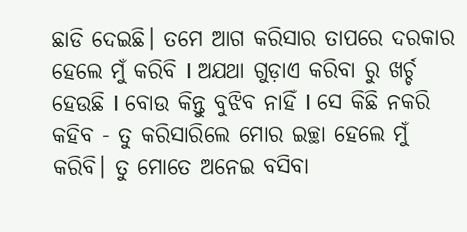ଛାଡି ଦେଇଛି। ତମେ ଆଗ କରିସାର ତାପରେ ଦରକାର ହେଲେ ମୁଁ କରିବି I ଅଯଥା ଗୁଡ଼ାଏ କରିବା ରୁ ଖର୍ଚ୍ଚ ହେଉଛି I ବୋଉ କିନ୍ତୁ ବୁଝିବ ନାହିଁ I ସେ କିଛି ନକରି କହିବ - ତୁ କରିସାରିଲେ ମୋର ଇଚ୍ଛା ହେଲେ ମୁଁ କରିବି। ତୁ ମୋତେ ଅନେଇ ବସିବା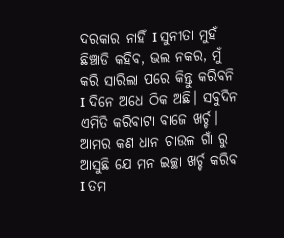ଦରକାର ନାହିଁ I ସୁନୀତା ମୁହଁ ଛିଞ୍ଚାଡି କହିବ, ଭଲ ନକର, ମୁଁ କରି ସାରିଲା ପରେ କିନ୍ତୁ କରିବନି I ଦିନେ ଅଧେ ଠିକ ଅଛି। ସବୁଦିନ ଏମିତି କରିବାଟା ବାଜେ ଖର୍ଚ୍ଚ। ଆମର କଣ ଧାନ ଚାଉଳ ଗାଁ ରୁ ଆସୁଛି ଯେ ମନ ଇଚ୍ଛା ଖର୍ଚ୍ଚ କରିବ I ତମ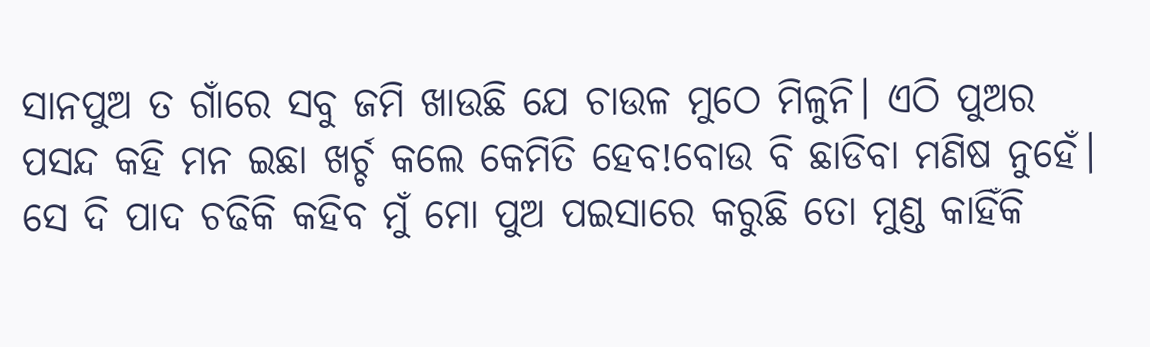ସାନପୁଅ ତ ଗାଁରେ ସବୁ ଜମି ଖାଉଛି ଯେ ଚାଉଳ ମୁଠେ ମିଳୁନି। ଏଠି ପୁଅର ପସନ୍ଦ କହି ମନ ଇଛା ଖର୍ଚ୍ଚ କଲେ କେମିତି ହେବ!ବୋଉ ବି ଛାଡିବା ମଣିଷ ନୁହେଁ। ସେ ଦି ପାଦ ଚଢିକି କହିବ ମୁଁ ମୋ ପୁଅ ପଇସାରେ କରୁଛି ତୋ ମୁଣ୍ଡ କାହିଁକି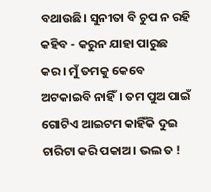ବଥାଉଛି। ସୁନୀତା ବି ଚୁପ ନ ରହି କହିବ - କରୁନ ଯାହା ପାରୁଛ କର। ମୁଁ ତମକୁ କେବେ ଅଟକାଇବି ନାହିଁ। ତମ ପୁଅ ପାଇଁ ଗୋଟିଏ ଆଇଟମ କାହିଁକି ଦୁଇ ଚାରିଟା କରି ପକାଅ। ଭଲ ତ !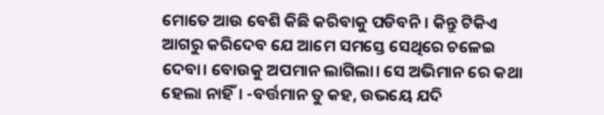ମୋତେ ଆଉ ବେଶି କିଛି କରିବାକୁ ପଡିବନି। କିନ୍ତୁ ଟିକିଏ ଆଗରୁ କରିଦେବ ଯେ ଆମେ ସମସ୍ତେ ସେଥିରେ ଚଳେଇ ଦେବା। ବୋଉକୁ ଅପମାନ ଲାଗିଲା। ସେ ଅଭିମାନ ରେ କଥା ହେଲା ନାହିଁ। -ବର୍ତ୍ତମାନ ତୁ କହ, ଉଭୟେ ଯଦି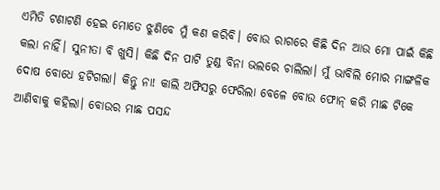ଏମିତି ଟଣାଟଣି ହେଇ ମୋତେ ଝୁଣିବେ ମୁଁ କଣ କରିବି। ବୋଉ ରାଗରେ କିଛି ଦିନ ଆଉ ମୋ ପାଇଁ କିଛି କଲା ନାହିଁ। ସୁନୀତା ବି ଖୁସି। କିଛି ଦିନ ପାଟି ତୁଣ୍ଡ ବିନା ଭଲରେ ଚାଲିଲା। ମୁଁ ଭାବିଲି ମୋର ମାଙ୍ଗଳିକ ଦୋଷ ବୋଧେ ହଟିଗଲା। କିନ୍ତୁ ନା! କାଲି ଅଫିସରୁ ଫେରିଲା ବେଳେ ବୋଉ ଫୋନ୍ କରି ମାଛ ଟିକେ ଆଣିବାକୁ କହିଲା। ବୋଉର ମାଛ ପସନ୍ଦ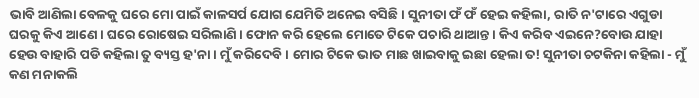ଭାବି ଆଣିଲା ବେଳକୁ ଘରେ ମୋ ପାଇଁ କାଳସର୍ପ ଯୋଗ ଯେମିତି ଅନେଇ ବସିଛି। ସୁନୀତା ଫଁ ଫଁ ହେଇ କହିଲା, ରାତି ନ'ଟାରେ ଏଗୁଡା ଘରକୁ କିଏ ଆଣେ। ଘରେ ରୋଷେଇ ସରିଲାଣି। ଫୋନ କରି ହେଲେ ମୋତେ ଟିକେ ପଚାରି ଥାଆନ୍ତ। କିଏ କରିବ ଏଇନେ?ବୋଉ ଯାହା ହେଉ ବାହାରି ପଡି କହିଲା ତୁ ବ୍ୟସ୍ତ ହ'ନା। ମୁଁ କରିଦେବି। ମୋର ଟିକେ ଭାତ ମାଛ ଖାଇବାକୁ ଇଛା ହେଲା ତ! ସୁନୀତା ଚଟକିନା କହିଲା - ମୁଁ କଣ ମନାକଲି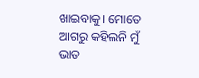ଖାଇବାକୁ। ମୋତେ ଆଗରୁ କହିଲନି ମୁଁ ଭାତ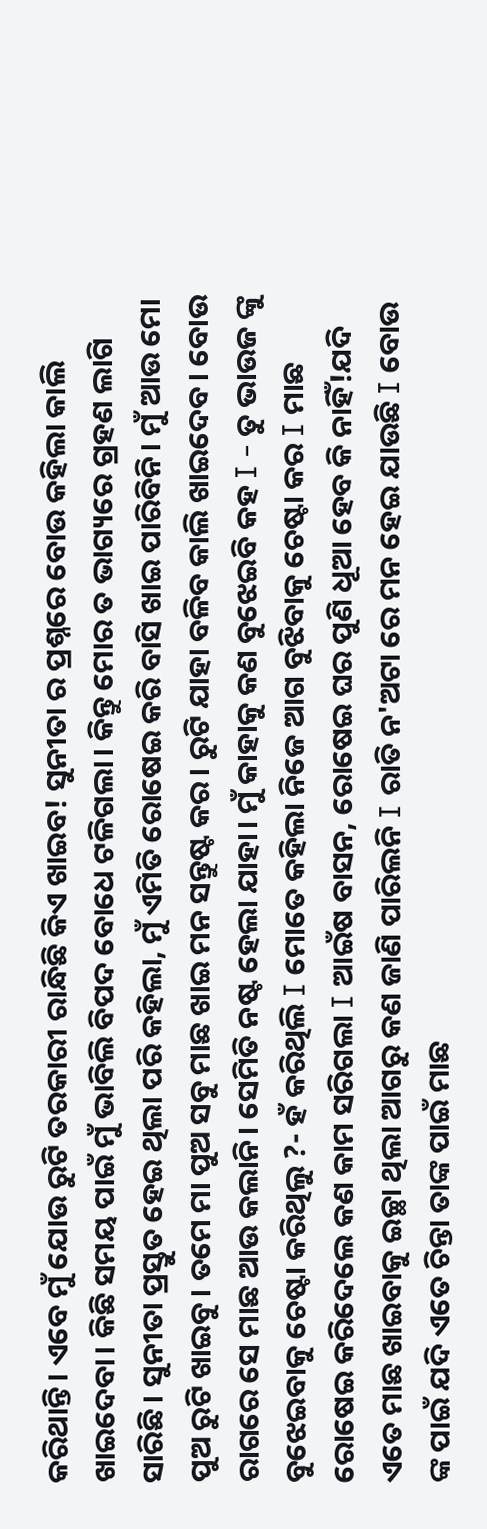କରିଥାନ୍ତି। ଏବେ ମୁଁ ଯୋଉ ରୁଟି ତରକାରୀ ରାନ୍ଧିଛି କିଏ ଖାଇବ! ସୁନୀତା ର ପ୍ରଶ୍ନରେ ବୋଉ କହିଲା କାଲି ଖାଇଦେବା। କିଛି ସମୟ ପାଇଁ ମୁଁ ଭାବିଲି ବିପଦ ବୋଧେ ଟଳିଗଲା। କିନ୍ତୁ ମୋର ତ ଭାଗ୍ୟରେ ଗ୍ରହଣ ଲାଗି ସାରିଛି । ସୁନୀତା ପ୍ରସ୍ତୁତ ହେଇ ଥିଲା ପରି କହିଲା, ମୁଁ ଏମିତି ରୋଷେଇ କରି ବାସି ଖାଇ ପାରିବିନି। ମୁଁ ଆଉ ମୋ ପୁଅ ରୁଟି ଖାଇବୁ। ତମେ ମା ପୁଅ ସବୁ ମାଛ ଖାଇ ମନ ସନ୍ତୁଷ୍ଟ କର। ରୁଟି ଯାହା ବଳିବ କାଲି ଖାଇଦେବ। ବୋଉ ରାଗରେ ସେ ମାଛ ଆଉ କଲାନି। ସେମିତି ନଷ୍ଟ ହେଲା ଯାହା। ମୁଁ କାହାକୁ କଣ ବୁଝେଇବି କହ I - ତୁ ଭାଉଜ ଙ୍କୁ ବୁଝେଇବାକୁ ଚେଷ୍ଟା କରିଥିଲୁ ?- ହଁ କରିଥିଲି I ମୋତେ କହିଲା ନିଜେ ଆଗ ବୁଝିବାକୁ ଚେଷ୍ଟା କର I ମାଛ ରୋଷେଇ କରିଦେଲେ କଣ କାମ ସରିଗଲା I ଆଇଁଷ ବାସନ, ରୋଷେଇ ଘର ପୁଣି ଧୂଆ ହେବ କି ନାହିଁ!ଯଦି ଏତେ ମାଛ ଖାଇବାକୁ ଇଚ୍ଛା ଥିଲା ଆଗରୁ କଣ ଜାଣି ପାରିଲନି I ରାତି ନ'ଅଟା ରେ ମନ ହେଇ ଯାଉଛି I ବୋଉ ଙ୍କ ପାଇଁ ଯଦି ଏତେ ଚିନ୍ତା ତାଙ୍କ ପାଇଁ ମାଛ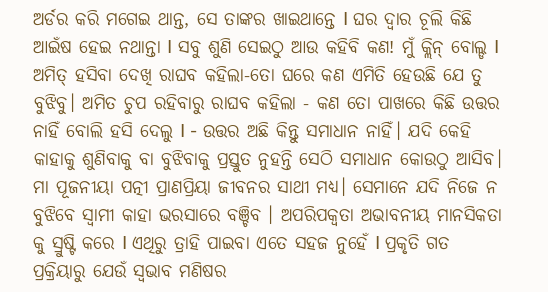ଅର୍ଡର କରି ମଗେଇ ଥାନ୍ତ, ସେ ତାଙ୍କର ଖାଇଥାନ୍ତେ I ଘର ଦ୍ଵାର ଚୂଲି କିଛି ଆଇଁଷ ହେଇ ନଥାନ୍ତା I ସବୁ ଶୁଣି ସେଇଠୁ ଆଉ କହିବି କଣ! ମୁଁ କ୍ଲିନ୍ ବୋଲ୍ଡ I ଅମିତ୍ ହସିବା ଦେଖି ରାଘବ କହିଲା-ତୋ ଘରେ କଣ ଏମିତି ହେଉଛି ଯେ ତୁ ବୁଝିବୁ। ଅମିତ ଚୁପ ରହିବାରୁ ରାଘବ କହିଲା - କଣ ତୋ ପାଖରେ କିଛି ଉତ୍ତର ନାହିଁ ବୋଲି ହସି ଦେଲୁ I - ଉତ୍ତର ଅଛି କିନ୍ତୁ ସମାଧାନ ନାହିଁ। ଯଦି କେହି କାହାକୁ ଶୁଣିବାକୁ ବା ବୁଝିବାକୁ ପ୍ରସ୍ତୁତ ନୁହନ୍ତି ସେଠି ସମାଧାନ କୋଉଠୁ ଆସିବ। ମା ପୂଜନୀୟା ପତ୍ନୀ ପ୍ରାଣପ୍ରିୟା ଜୀବନର ସାଥୀ ମଧ୍ୟ। ସେମାନେ ଯଦି ନିଜେ ନ ବୁଝିବେ ସ୍ଵାମୀ କାହା ଭରସାରେ ବଞ୍ଚିବ । ଅପରିପକ୍ବତା ଅଭାବନୀୟ ମାନସିକତା କୁ ସ୍ରୁଷ୍ଟି କରେ I ଏଥିରୁ ତ୍ରାହି ପାଇବା ଏତେ ସହଜ ନୁହେଁ I ପ୍ରକୃତି ଗତ ପ୍ରକ୍ରିୟାରୁ ଯେଉଁ ସ୍ଵଭାବ ମଣିଷର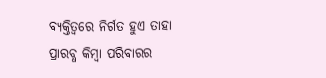ବ୍ୟକ୍ତିତ୍ୱରେ ନିର୍ଗତ ହୁଏ ତାହା ପ୍ରାରବ୍ଧ କିମ୍ବା ପରିବାରର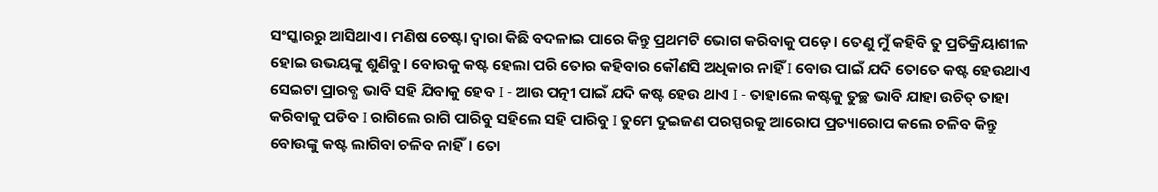ସଂସ୍କାରରୁ ଆସିଥାଏ। ମଣିଷ ଚେଷ୍ଟା ଦ୍ଵାରା କିଛି ବଦଳାଇ ପାରେ କିନ୍ତୁ ପ୍ରଥମଟି ଭୋଗ କରିବାକୁ ପଡ଼େ। ତେଣୁ ମୁଁ କହିବି ତୁ ପ୍ରତିକ୍ରିୟାଶୀଳ ହୋଇ ଉଭୟଙ୍କୁ ଶୁଣିବୁ। ବୋଉକୁ କଷ୍ଟ ହେଲା ପରି ତୋର କହିବାର କୌଣସି ଅଧିକାର ନାହିଁ I ବୋଉ ପାଇଁ ଯଦି ତୋତେ କଷ୍ଟ ହେଉଥାଏ ସେଇଟା ପ୍ରାରବ୍ଧ ଭାବି ସହି ଯିବାକୁ ହେବ I - ଆଉ ପତ୍ନୀ ପାଇଁ ଯଦି କଷ୍ଟ ହେଉ ଥାଏ I - ତାହାଲେ କଷ୍ଟକୁ ତୁଚ୍ଛ ଭାବି ଯାହା ଉଚିତ୍ ତାହା କରିବାକୁ ପଡିବ I ରାଗିଲେ ରାଗି ପାରିବୁ ସହିଲେ ସହି ପାରିବୁ I ତୁମେ ଦୁଇଜଣ ପରସ୍ପରକୁ ଆରୋପ ପ୍ରତ୍ୟାରୋପ କଲେ ଚଳିବ କିନ୍ତୁ ବୋଉଙ୍କୁ କଷ୍ଟ ଲାଗିବା ଚଳିବ ନାହିଁ। ତୋ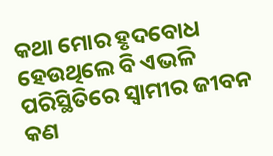କଥା ମୋର ହୃଦବୋଧ ହେଉଥିଲେ ବି ଏଭଳି ପରିସ୍ଥିତିରେ ସ୍ଵାମୀର ଜୀବନ କଣ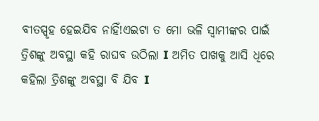ବୀତସ୍ପୃହ ହେଇଯିବ ନାହିଁ!ଏଇଟା ତ ମୋ ଭଳି ସ୍ଵାମୀଙ୍କର ପାଇଁ ତ୍ରିଶଙ୍କୁ ଅବସ୍ଥା କହି ରାଘବ ଉଠିଲା I ଅମିତ ପାଖକୁ ଆସି ଧିରେ କହିଲା ତ୍ରିଶଙ୍କୁ ଅବସ୍ଥା ବି ଯିବ I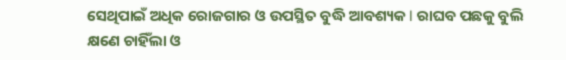ସେଥିପାଇଁ ଅଧିକ ରୋଜଗାର ଓ ଉପସ୍ଥିତ ବୁଦ୍ଧି ଆବଶ୍ୟକ I ରାଘବ ପଛକୁ ବୁଲି କ୍ଷଣେ ଚାହିଁଲା ଓ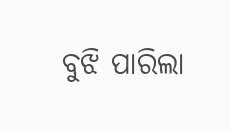ବୁଝି ପାରିଲା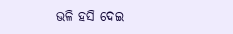ଭଳି ହସି ଦେଇ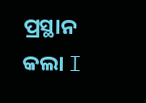ପ୍ରସ୍ଥାନ କଲା I